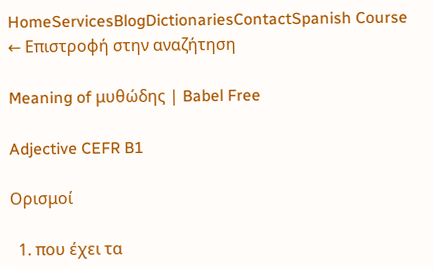HomeServicesBlogDictionariesContactSpanish Course
← Επιστροφή στην αναζήτηση

Meaning of μυθώδης | Babel Free

Adjective CEFR B1

Ορισμοί

  1. που έχει τα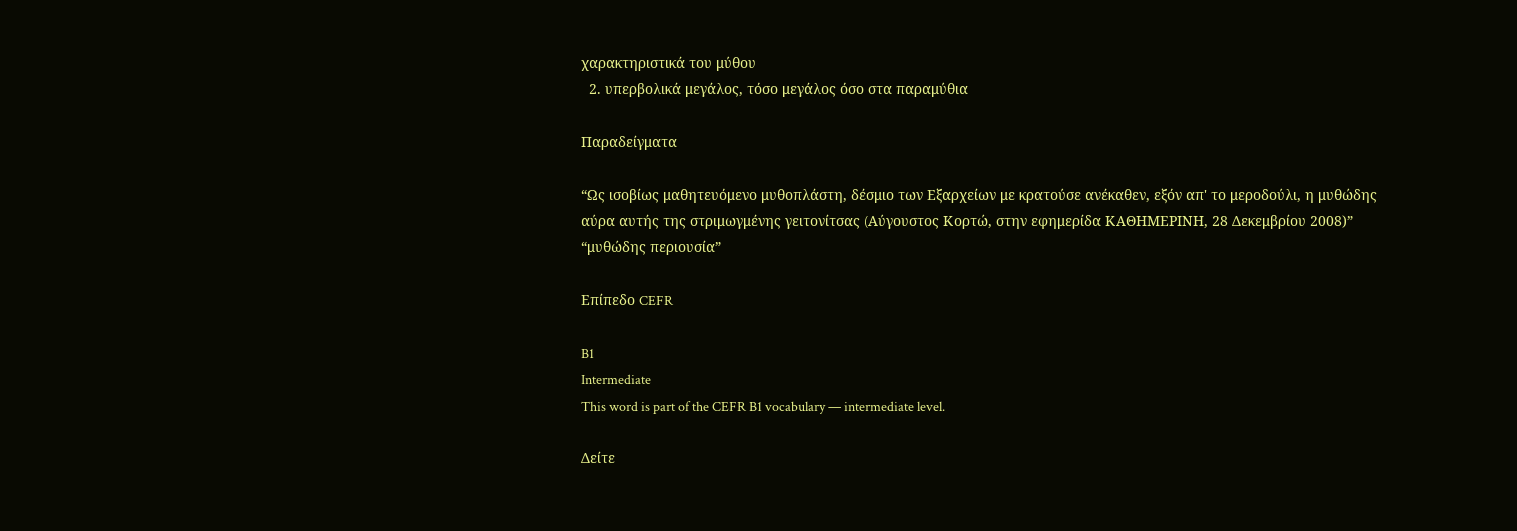χαρακτηριστικά του μύθου
  2. υπερβολικά μεγάλος, τόσο μεγάλος όσο στα παραμύθια

Παραδείγματα

“Ως ισοβίως μαθητευόμενο μυθοπλάστη, δέσμιο των Εξαρχείων με κρατούσε ανέκαθεν, εξόν απ' το μεροδούλι, η μυθώδης αύρα αυτής της στριμωγμένης γειτονίτσας (Aύγουστος Κορτώ, στην εφημερίδα ΚΑΘΗΜΕΡΙΝΗ, 28 Δεκεμβρίου 2008)”
“μυθώδης περιουσία”

Επίπεδο CEFR

B1
Intermediate
This word is part of the CEFR B1 vocabulary — intermediate level.

Δείτε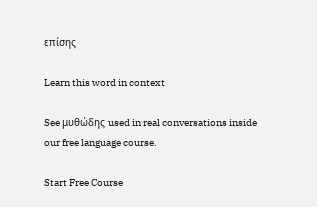επίσης

Learn this word in context

See μυθώδης used in real conversations inside our free language course.

Start Free Course